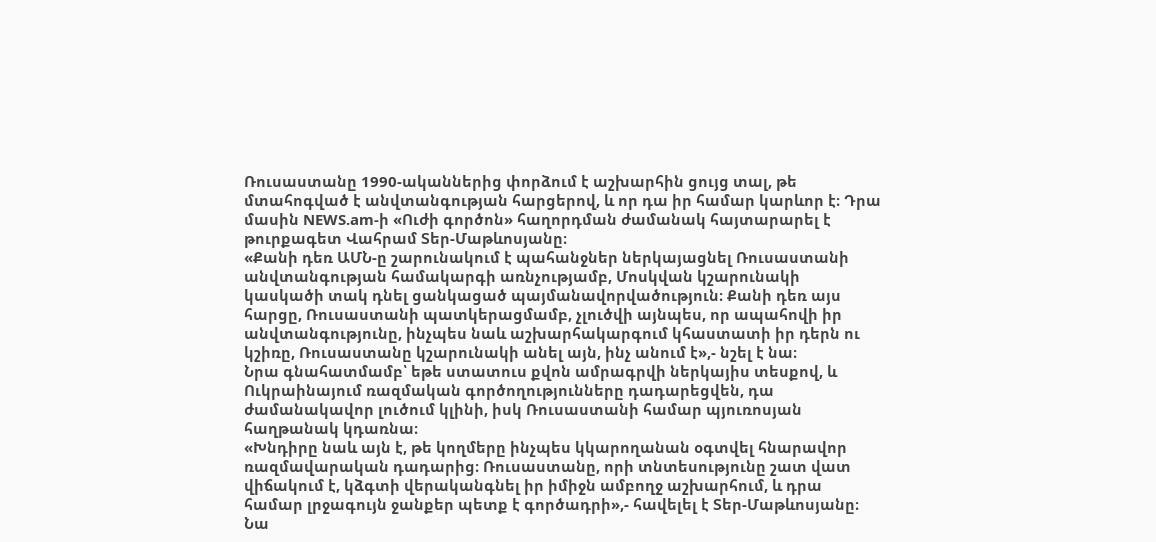Ռուսաստանը 1990-ականներից փորձում է աշխարհին ցույց տալ, թե մտահոգված է անվտանգության հարցերով, և որ դա իր համար կարևոր է։ Դրա մասին NEWS.am-ի «Ուժի գործոն» հաղորդման ժամանակ հայտարարել է թուրքագետ Վահրամ Տեր-Մաթևոսյանը։
«Քանի դեռ ԱՄՆ-ը շարունակում է պահանջներ ներկայացնել Ռուսաստանի անվտանգության համակարգի առնչությամբ, Մոսկվան կշարունակի կասկածի տակ դնել ցանկացած պայմանավորվածություն։ Քանի դեռ այս հարցը, Ռուսաստանի պատկերացմամբ, չլուծվի այնպես, որ ապահովի իր անվտանգությունը, ինչպես նաև աշխարհակարգում կհաստատի իր դերն ու կշիռը, Ռուսաստանը կշարունակի անել այն, ինչ անում է»,- նշել է նա։
Նրա գնահատմամբ՝ եթե ստատուս քվոն ամրագրվի ներկայիս տեսքով, և Ուկրաինայում ռազմական գործողությունները դադարեցվեն, դա ժամանակավոր լուծում կլինի, իսկ Ռուսաստանի համար պյուռոսյան հաղթանակ կդառնա։
«Խնդիրը նաև այն է, թե կողմերը ինչպես կկարողանան օգտվել հնարավոր ռազմավարական դադարից։ Ռուսաստանը, որի տնտեսությունը շատ վատ վիճակում է, կձգտի վերականգնել իր իմիջն ամբողջ աշխարհում, և դրա համար լրջագույն ջանքեր պետք է գործադրի»,- հավելել է Տեր-Մաթևոսյանը։
Նա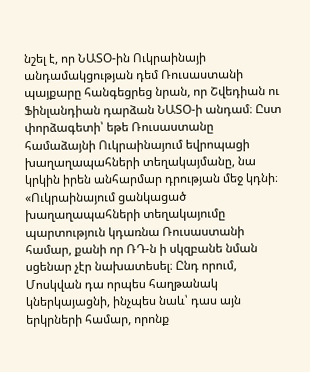նշել է, որ ՆԱՏՕ-ին Ուկրաինայի անդամակցության դեմ Ռուսաստանի պայքարը հանգեցրեց նրան, որ Շվեդիան ու Ֆինլանդիան դարձան ՆԱՏՕ-ի անդամ։ Ըստ փորձագետի՝ եթե Ռուսաստանը համաձայնի Ուկրաինայում եվրոպացի խաղաղապահների տեղակայմանը, նա կրկին իրեն անհարմար դրության մեջ կդնի։
«Ուկրաինայում ցանկացած խաղաղապահների տեղակայումը պարտություն կդառնա Ռուսաստանի համար, քանի որ ՌԴ-ն ի սկզբանե նման սցենար չէր նախատեսել։ Ընդ որում, Մոսկվան դա որպես հաղթանակ կներկայացնի, ինչպես նաև՝ դաս այն երկրների համար, որոնք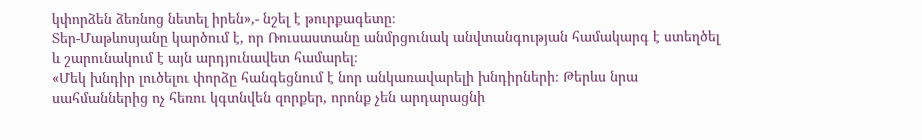կփորձեն ձեռնոց նետել իրեն»,- նշել է թուրքագետը։
Տեր-Մաթևոսյանը կարծում է, որ Ռուսաստանը անմրցունակ անվտանգության համակարգ է ստեղծել և շարունակում է այն արդյունավետ համարել։
«Մեկ խնդիր լուծելու փորձը հանգեցնում է նոր անկառավարելի խնդիրների։ Թերևս նրա սահմաններից ոչ հեռու կգտնվեն զորքեր, որոնք չեն արդարացնի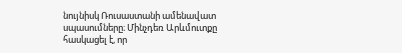նույնիսկ Ռուսաստանի ամենավատ սպասումները։ Մինչդեռ Արևմուտքը հասկացել է, որ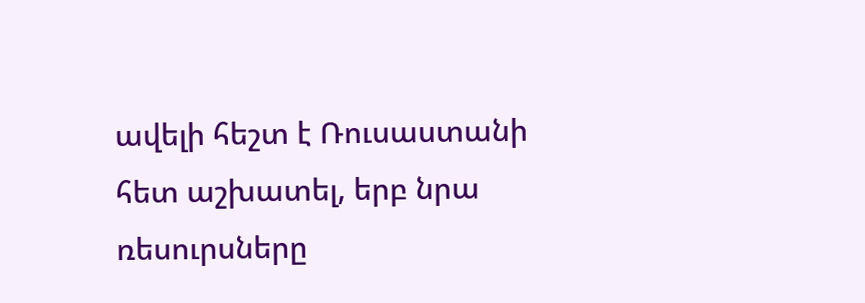ավելի հեշտ է Ռուսաստանի հետ աշխատել, երբ նրա ռեսուրսները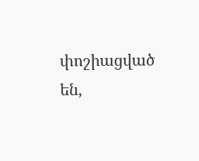փոշիացված են,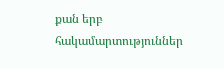քան երբ հակամարտություններ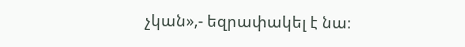չկան»,- եզրափակել է նա։